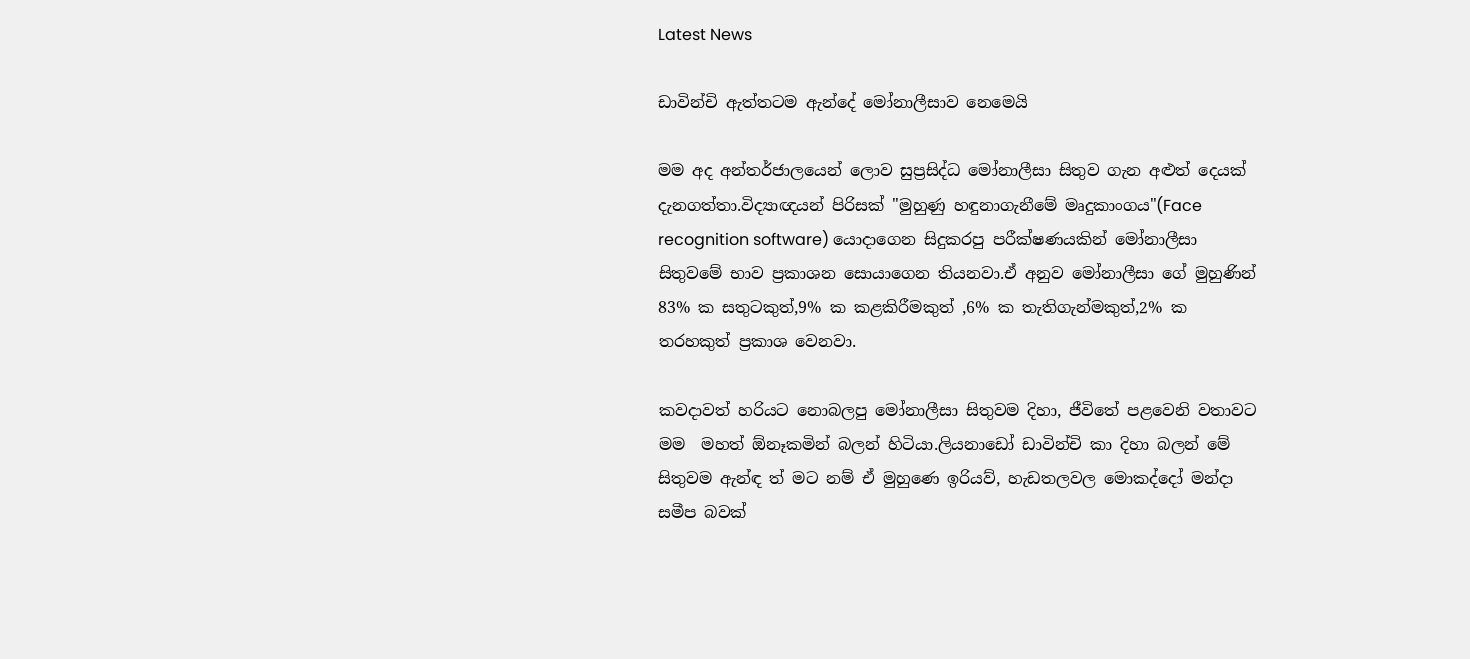Latest News

ඩාවින්චි ඇත්තටම ඇන්දේ මෝනාලීසාව නෙමෙයි

මම අද අන්තර්ජාලයෙන් ලොව සුප්‍රසිද්ධ මෝනාලීසා සිතුව ගැන අළුත් දෙයක් දැනගත්තා.විද්‍යාඥයන් පිරිසක් "මුහුණු හඳුනාගැනීමේ මෘදුකාංගය"(Face recognition software) යොදාගෙන සිදුකරපු පරීක්ෂණයකින් මෝනාලීසා සිතුවමේ භාව ප්‍රකාශන සොයාගෙන තියනවා.ඒ අනුව මෝනාලීසා ගේ මුහුණින් 83% ක සතුටකුත්,9% ක කළකිරීමකුත් ,6% ක තැතිගැන්මකුත්,2% ක තරහකුත් ප්‍රකාශ වෙනවා.

කවදාවත් හරියට නොබලපු මෝනාලීසා සිතුවම දිහා, ජීවිතේ පළවෙනි වතාවට මම  මහත් ඕනෑකමින් බලන් හිටියා.ලියනාඩෝ ඩාවින්චි කා දිහා බලන් මේ සිතුවම ඇන්ඳ ත් මට නම් ඒ මුහුණෙ ඉරියව්, හැඩතලවල මොකද්දෝ මන්දා සමීප බවක්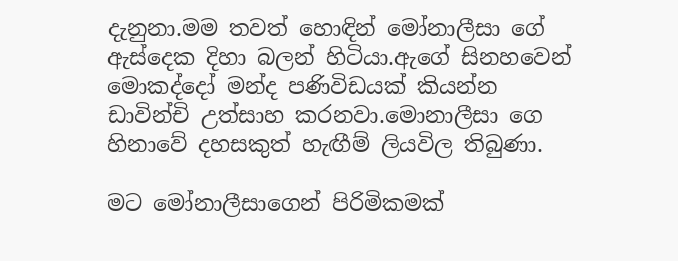දැනුනා.මම තවත් හොඳින් මෝනාලීසා ගේ ඇස්දෙක දිහා බලන් හිටියා.ඇගේ සිනහවෙන් මොකද්දෝ මන්ද පණිවිඩයක් කියන්න ඩාවින්චි උත්සාහ කරනවා.මොනාලීසා ගෙ හිනාවේ දහසකුත් හැඟීම් ලියවිල තිබුණා.

මට මෝනාලීසාගෙන් පිරිමිකමක්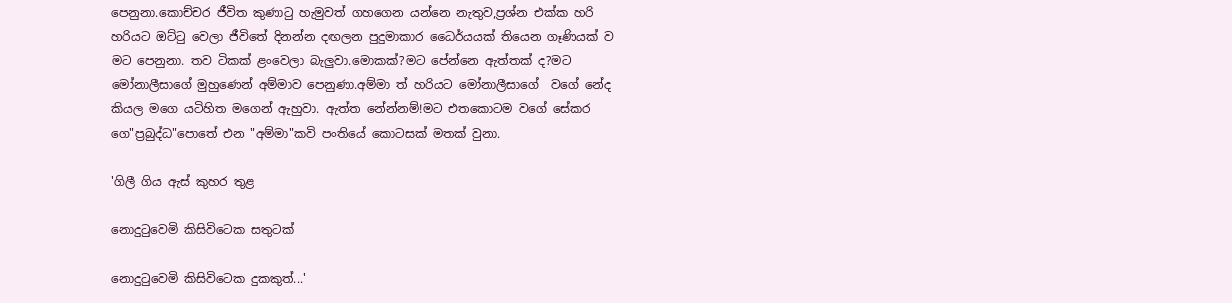පෙනුනා.කොච්චර ජීවිත කුණාටු හැමුවත් ගහගෙන යන්නෙ නැතුව,ප්‍රශ්න එක්ක හරි හරියට ඔට්ටු වෙලා ජීවිතේ දිනන්න දඟලන පුදුමාකාර ධෛර්යයක් තියෙන ගෑණියක් ව මට පෙනුනා. තව ටිකක් ළංවෙලා බැලුවා.මොකක්?මට පේන්නෙ ඇත්තක් ද?මට මෝනාලීසාගේ මුහුණෙන් අම්මාව පෙනුණා.අම්මා ත් හරියට මෝනාලීසාගේ  වගේ නේද කියල මගෙ යටිහිත මගෙන් ඇහුවා. ඇත්ත නේන්නම්!මට එතකොටම වගේ සේකර ගෙ"ප්‍රබුද්ධ"පොතේ එන "අම්මා"කවි පංතියේ කොටසක් මතක් වුනා.

'ගිලී ගිය ඇස් කුහර තුළ

නොදුටුවෙමි කිසිවිටෙක සතුටක්

නොදුටුවෙමි කිසිවිටෙක දුකකුත්...'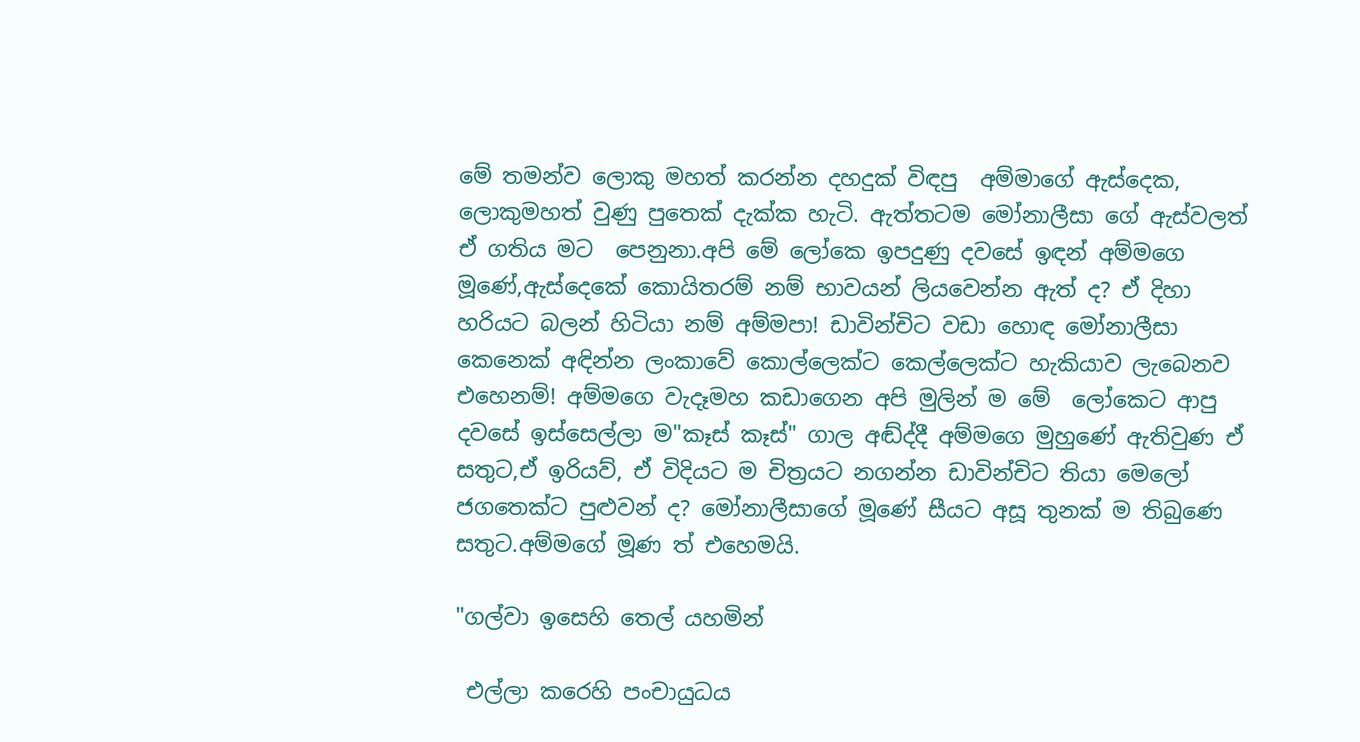මේ තමන්ව ලොකු මහත් කරන්න දහදුක් විඳපු  අම්මාගේ ඇස්දෙක, ලොකුමහත් වුණු පුතෙක් දැක්ක හැටි. ඇත්තටම මෝනාලීසා ගේ ඇස්වලත් ඒ ගතිය මට  පෙනුනා.අපි මේ ලෝකෙ ඉපදුණු දවසේ ඉඳන් අම්මගෙ මූණේ,ඇස්දෙකේ කොයිතරම් නම් භාවයන් ලියවෙන්න ඇත් ද? ඒ දිහා හරියට බලන් හිටියා නම් අම්මපා! ඩාවින්චිට වඩා හොඳ මෝනාලීසා  කෙනෙක් අඳින්න ලංකාවේ කොල්ලෙක්ට කෙල්ලෙක්ට හැකියාව ලැබෙනව එහෙනම්! අම්මගෙ වැදෑමහ කඩාගෙන අපි මුලින් ම මේ  ලෝකෙට ආපු දවසේ ඉස්සෙල්ලා ම"කෑස් කෑස්" ගාල අඬ්ද්දී අම්මගෙ මුහුණේ ඇතිවුණ ඒ සතුට,ඒ ඉරියව්, ඒ විදියට ම චිත්‍රයට නගන්න ඩාවින්චිට තියා මෙලෝ ජගතෙක්ට පුළුවන් ද? මෝනාලීසාගේ මූණේ සීයට අසූ තුනක් ම තිබුණෙ සතුට.අම්මගේ මූණ ත් එහෙමයි.

"ගල්වා ඉසෙහි තෙල් යහමින්

 එල්ලා කරෙහි පංචායුධය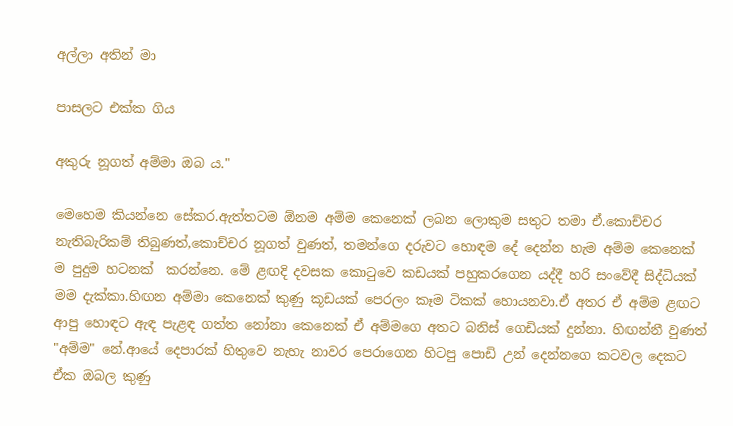අල්ලා අතින් මා

පාසලට එක්ක ගිය

අකුරු නූගත් අම්මා ඔබ ය."

මෙහෙම කියන්නෙ සේකර.ඇත්තටම ඕනම අම්ම කෙනෙක් ලබන ලොකුම සතුට තමා ඒ.කොච්චර නැතිබැරිකම් තිබුණත්,කොච්චර නූගත් වුණත්, තමන්ගෙ දරුවට හොඳම දේ දෙන්න හැම අම්ම කෙනෙක් ම පුදුම හටනක්  කරන්නෙ. මේ ළඟදි දවසක කොටුවෙ කඩයක් පහුකරගෙන යද්දී හරි සංවේදී සිද්ධියක් මම දැක්කා.හිඟන අම්මා කෙනෙක් කුණු කූඩයක් පෙරලං කෑම ටිකක් හොයනවා.ඒ අතර ඒ අම්ම ළඟට ආපු හොඳට ඇඳ පැළඳ ගත්ත නෝනා කෙනෙක් ඒ අම්මගෙ අතට බනිස් ගෙඩියක් දුන්නා. හිඟන්නී වුණත් "අම්ම" නේ.ආයේ දෙපාරක් හිතුවෙ නැහැ නාවර පෙරාගෙන හිටපු පොඩි උන් දෙන්නගෙ කටවල දෙකට ඒක ඔබල කුණු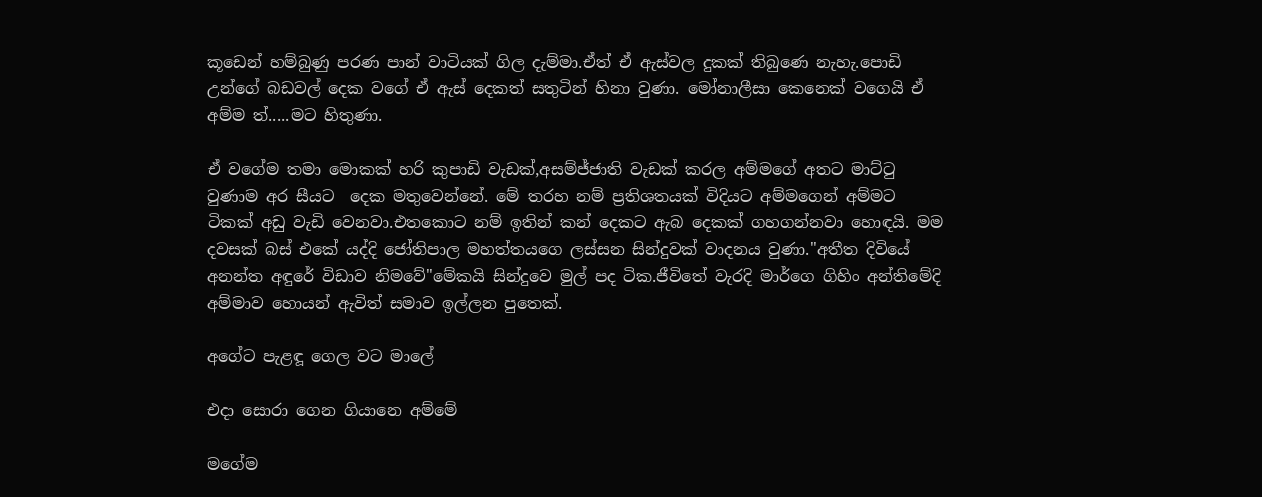කූඩෙන් හම්බුණු පරණ පාන් වාටියක් ගිල දැම්මා.ඒත් ඒ ඇස්වල දුකක් තිබුණෙ නැහැ.පොඩි උන්ගේ බඩවල් දෙක වගේ ඒ ඇස් දෙකත් සතුටින් හිනා වුණා. මෝනාලීසා කෙනෙක් වගෙයි ඒ අම්ම ත්.....මට හිතුණා.

ඒ වගේම තමා මොකක් හරි කුපාඩි වැඩක්,අසම්ජ්ජාති වැඩක් කරල අම්මගේ අතට මාට්ටු වුණාම අර සීයට  දෙක මතුවෙන්නේ. මේ තරහ නම් ප්‍රතිශතයක් විදියට අම්මගෙන් අම්මට ටිකක් අඩු වැඩි වෙනවා.එතකොට නම් ඉතින් කන් දෙකට ඇබ දෙකක් ගහගන්නවා හොඳයි. මම දවසක් බස් එකේ යද්දි ජෝතිපාල මහත්තයගෙ ලස්සන සින්දුවක් වාදනය වුණා."අතීත දිවියේ අනන්ත අඳුරේ විඩාව නිමවේ"මේකයි සින්දුවෙ මුල් පද ටික.ජීවිතේ වැරදි මාර්ගෙ ගිහිං අන්තිමේදි අම්මාව හොයන් ඇවිත් සමාව ඉල්ලන පුතෙක්.

අගේට පැළඳූ ගෙල වට මාලේ

එදා සොරා ගෙන ගියානෙ අම්මේ

මගේම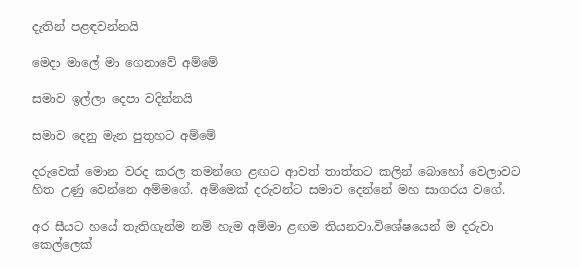දැතින් පළඳවන්නයි

මෙදා මාලේ මා ගෙනාවේ අම්මේ

සමාව ඉල්ලා දෙපා වදින්නයි

සමාව දෙනු මැන පුතුහට අම්මේ

දරුවෙක් මොන වරද කරල තමන්ගෙ ළඟට ආවත් තාත්තට කලින් බොහෝ වෙලාවට හිත උණු වෙන්නෙ අම්මගේ. අම්මෙක් දරුවන්ට සමාව දෙන්නේ මහ සාගරය වගේ.

අර සීයට හයේ තැතිගැන්ම නම් හැම අම්මා ළඟම තියනවා.විශේෂයෙන් ම දරුවා කෙල්ලෙක්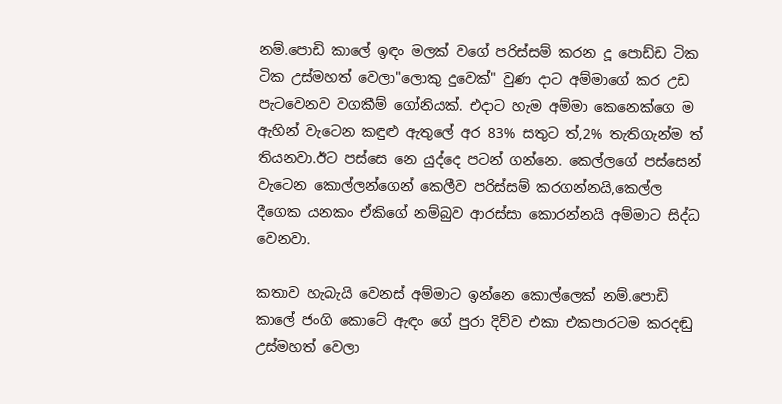නම්.පොඩි කාලේ ඉඳං මලක් වගේ පරිස්සම් කරන දූ පොඩ්ඩ ටික ටික උස්මහත් වෙලා"ලොකු දුවෙක්" වුණ දාට අම්මාගේ කර උඩ පැටවෙනව වගකීම් ගෝනියක්. එදාට හැම අම්මා කෙනෙක්ගෙ ම ඇහින් වැටෙන කඳුළු ඇතුලේ අර 83% සතුට ත්,2% තැතිගැන්ම ත් තියනවා.ඊට පස්සෙ නෙ යුද්දෙ පටන් ගන්නෙ. කෙල්ලගේ පස්සෙන් වැටෙන කොල්ලන්ගෙන් කෙලීව පරිස්සම් කරගන්නයි,කෙල්ල දීගෙක යනකං ඒකිගේ නම්බුව ආරස්සා කොරන්නයි අම්මාට සිද්ධ වෙනවා.

කතාව හැබැයි වෙනස් අම්මාට ඉන්නෙ කොල්ලෙක් නම්.පොඩි කාලේ ජංගි කොටේ ඇඳං ගේ පුරා දිව්ව එකා එකපාරටම කරදඬු උස්මහත් වෙලා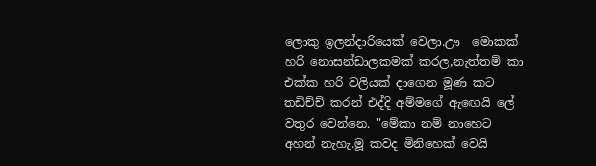ලොකු ඉලන්දාරියෙක් වෙලා.ඌ  මොකක් හරි නොසන්ඩාලකමක් කරල,නැත්තම් කා එක්ක හරි වලියක් දාගෙන මූණ කට තඩිච්ච් කරන් එද්දි අම්මගේ ඇඟෙයි ලේ වතුර වෙන්නෙ. "මේකා නම් නාහෙට අහන් නැහැ.මූ කවද මිනිහෙක් වෙයි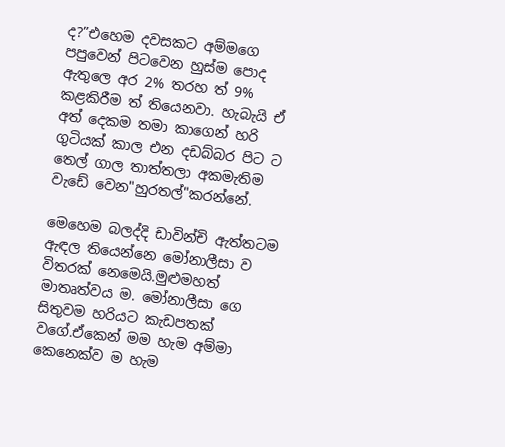ද?”එහෙම දවසකට අම්මගෙ පපුවෙන් පිටවෙන හුස්ම පොද ඇතුලෙ අර 2% තරහ ත් 9% කළකිරීම ත් තියෙනවා. හැබැයි ඒ අත් දෙකම තමා කාගෙන් හරි ගුටියක් කාල එන දඩබ්බර පිට ට තෙල් ගාල තාත්තලා අකමැතිම වැඩේ වෙන"හුරතල්"කරන්නේ.

මෙහෙම බලද්දි ඩාවින්චි ඇත්තටම ඇඳල තියෙන්නෙ මෝනාලීසා ව විතරක් නෙමෙයි.මුළුමහත් මාතෘත්වය ම. මෝනාලීසා ගෙ සිතුවම හරියට කැඩපතක් වගේ.ඒකෙන් මම හැම අම්මා කෙනෙක්ව ම හැම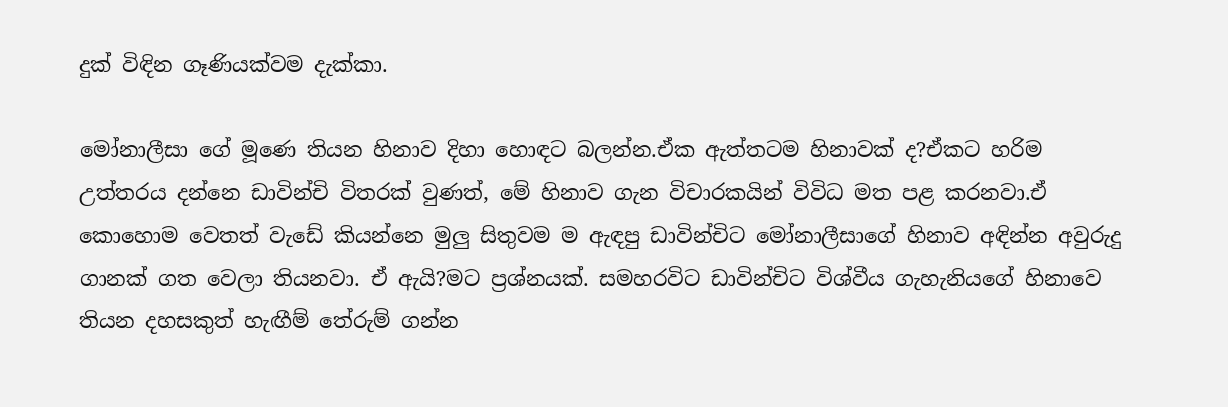දුක් විඳින ගෑණියක්වම දැක්කා.

මෝනාලීසා ගේ මූණෙ තියන හිනාව දිහා හොඳට බලන්න.ඒක ඇත්තටම හිනාවක් ද?ඒකට හරිම උත්තරය දන්නෙ ඩාවින්චි විතරක් වුණත්, මේ හිනාව ගැන විචාරකයින් විවිධ මත පළ කරනවා.ඒ කොහොම වෙතත් වැඩේ කියන්නෙ මුලු සිතුවම ම ඇඳපු ඩාවින්චිට මෝනාලීසාගේ හිනාව අඳින්න අවුරුදු ගානක් ගත වෙලා තියනවා. ඒ ඇයි?මට ප්‍රශ්නයක්. සමහරවිට ඩාවින්චිට විශ්වීය ගැහැනියගේ හිනාවෙ තියන දහසකුත් හැඟීම් තේරුම් ගන්න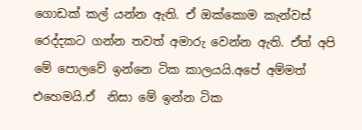ගොඩක් කල් යන්න ඇති. ඒ ඔක්කොම කැන්වස් රෙද්දකට ගන්න තවත් අමාරු වෙන්න ඇති. ඒත් අපි මේ පොලවේ ඉන්නෙ ටික කාලයයි.අපේ අම්මත් එහෙමයි.ඒ  නිසා මේ ඉන්න ටික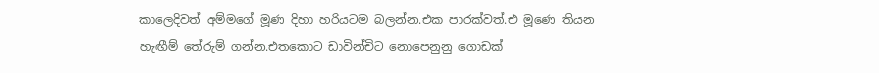කාලෙදිවත් අම්මගේ මූණ දිහා හරියටම බලන්න.එක පාරක්වත්.එ මූණෙ තියන හැඟීම් තේරුම් ගන්න.එතකොට ඩාවින්චිට නොපෙනුනු ගොඩක්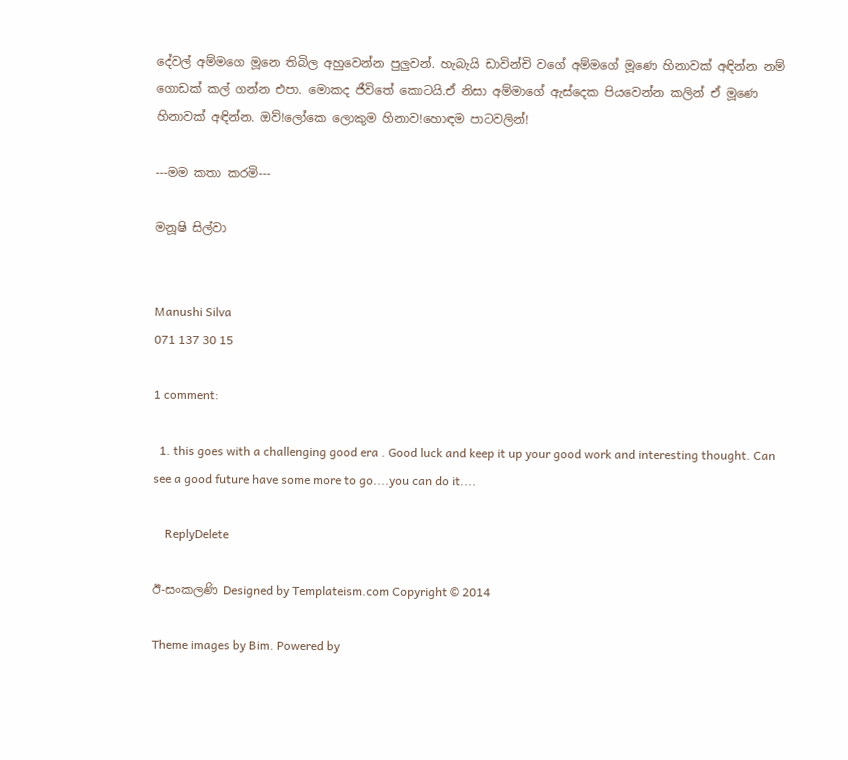දේවල් අම්මගෙ මූනෙ තිබිල අහුවෙන්න පුලුවන්. හැබැයි ඩාවින්චි වගේ අම්මගේ මූණෙ හිනාවක් අඳින්න නම් ගොඩක් කල් ගන්න එපා. මොකද ජීවිතේ කොටයි.ඒ නිසා අම්මාගේ ඇස්දෙක පියවෙන්න කලින් ඒ මූණෙ හිනාවක් අඳින්න. ඔව්!ලෝකෙ ලොකුම හිනාව!හොඳම පාටවලින්!

---මම කතා කරමි---

මනූෂි සිල්වා


Manushi Silva
071 137 30 15

1 comment:

  1. this goes with a challenging good era . Good luck and keep it up your good work and interesting thought. Can see a good future have some more to go....you can do it....

    ReplyDelete

ඊ-සංකලණි Designed by Templateism.com Copyright © 2014

Theme images by Bim. Powered by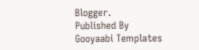Blogger.
Published By Gooyaabi Templates